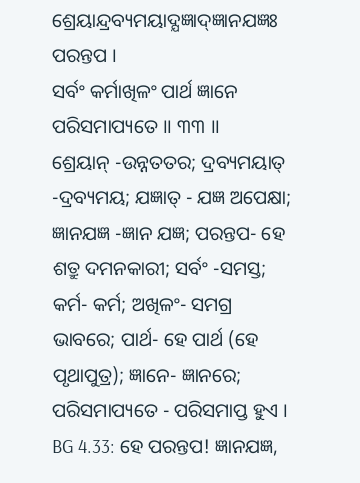ଶ୍ରେୟାନ୍ଦ୍ରବ୍ୟମୟାଦ୍ଯଜ୍ଞାଦ୍ଜ୍ଞାନଯଜ୍ଞଃ ପରନ୍ତପ ।
ସର୍ବଂ କର୍ମାଖିଳଂ ପାର୍ଥ ଜ୍ଞାନେ ପରିସମାପ୍ୟତେ ।। ୩୩ ।।
ଶ୍ରେୟାନ୍ -ଉନ୍ନତତର; ଦ୍ରବ୍ୟମୟାତ୍ -ଦ୍ରବ୍ୟମୟ; ଯଜ୍ଞାତ୍ - ଯଜ୍ଞ ଅପେକ୍ଷା; ଜ୍ଞାନଯଜ୍ଞ -ଜ୍ଞାନ ଯଜ୍ଞ; ପରନ୍ତପ- ହେ ଶତ୍ରୁ ଦମନକାରୀ; ସର୍ବଂ -ସମସ୍ତ; କର୍ମ- କର୍ମ; ଅଖିଳଂ- ସମଗ୍ର ଭାବରେ; ପାର୍ଥ- ହେ ପାର୍ଥ (ହେ ପୃଥାପୁତ୍ର); ଜ୍ଞାନେ- ଜ୍ଞାନରେ; ପରିସମାପ୍ୟତେ - ପରିସମାପ୍ତ ହୁଏ ।
BG 4.33: ହେ ପରନ୍ତପ! ଜ୍ଞାନଯଜ୍ଞ,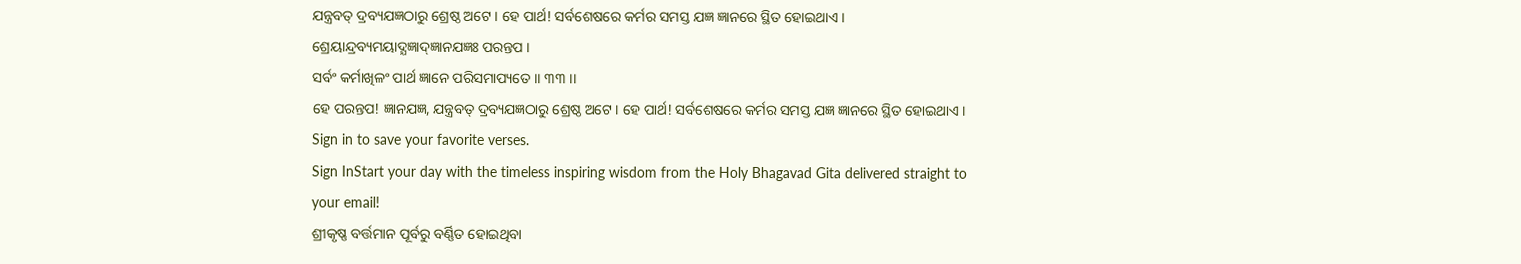ଯନ୍ତ୍ରବତ୍ ଦ୍ରବ୍ୟଯଜ୍ଞଠାରୁ ଶ୍ରେଷ୍ଠ ଅଟେ । ହେ ପାର୍ଥ! ସର୍ବଶେଷରେ କର୍ମର ସମସ୍ତ ଯଜ୍ଞ ଜ୍ଞାନରେ ସ୍ଥିତ ହୋଇଥାଏ ।
ଶ୍ରେୟାନ୍ଦ୍ରବ୍ୟମୟାଦ୍ଯଜ୍ଞାଦ୍ଜ୍ଞାନଯଜ୍ଞଃ ପରନ୍ତପ ।
ସର୍ବଂ କର୍ମାଖିଳଂ ପାର୍ଥ ଜ୍ଞାନେ ପରିସମାପ୍ୟତେ ।। ୩୩ ।।
ହେ ପରନ୍ତପ! ଜ୍ଞାନଯଜ୍ଞ, ଯନ୍ତ୍ରବତ୍ ଦ୍ରବ୍ୟଯଜ୍ଞଠାରୁ ଶ୍ରେଷ୍ଠ ଅଟେ । ହେ ପାର୍ଥ! ସର୍ବଶେଷରେ କର୍ମର ସମସ୍ତ ଯଜ୍ଞ ଜ୍ଞାନରେ ସ୍ଥିତ ହୋଇଥାଏ ।
Sign in to save your favorite verses.
Sign InStart your day with the timeless inspiring wisdom from the Holy Bhagavad Gita delivered straight to your email!
ଶ୍ରୀକୃଷ୍ଣ ବର୍ତ୍ତମାନ ପୂର୍ବରୁ ବର୍ଣ୍ଣିତ ହୋଇଥିବା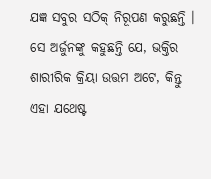ଯଜ୍ଞ ସବୁର ସଠିକ୍ ନିରୂପଣ କରୁଛନ୍ତି । ସେ ଅର୍ଜୁନଙ୍କୁ କହୁଛନ୍ତି ଯେ, ଭକ୍ତିର ଶାରୀରିକ କ୍ରିୟା ଉତ୍ତମ ଅଟେ, କିନ୍ତୁ ଏହା ଯଥେଷ୍ଟ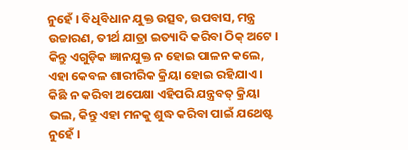ନୁହେଁ । ବିଧିବିଧାନ ଯୁକ୍ତ ଉତ୍ସବ, ଉପବାସ, ମନ୍ତ୍ର ଉଚ୍ଚାରଣ, ତୀର୍ଥ ଯାତ୍ରା ଇତ୍ୟାଦି କରିବା ଠିକ୍ ଅଟେ । କିନ୍ତୁ ଏଗୁଡ଼ିକ ଜ୍ଞାନଯୁକ୍ତ ନ ହୋଇ ପାଳନ କଲେ, ଏହା କେବଳ ଶାରୀରିକ କ୍ରିୟା ହୋଇ ରହିଯାଏ । କିଛି ନ କରିବା ଅପେକ୍ଷା ଏହିପରି ଯନ୍ତ୍ରବତ୍ କ୍ରିୟା ଭଲ, କିନ୍ତୁ ଏହା ମନକୁ ଶୁଦ୍ଧ କରିବା ପାଇଁ ଯଥେଷ୍ଟ ନୁହେଁ ।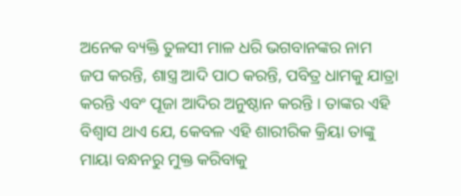ଅନେକ ବ୍ୟକ୍ତି ତୁଳସୀ ମାଳ ଧରି ଭଗବାନଙ୍କର ନାମ ଜପ କରନ୍ତି, ଶାସ୍ତ୍ର ଆଦି ପାଠ କରନ୍ତି, ପବିତ୍ର ଧାମକୁ ଯାତ୍ରା କରନ୍ତି ଏବଂ ପୂଜା ଆଦିର ଅନୁଷ୍ଠାନ କରନ୍ତି । ତାଙ୍କର ଏହି ବିଶ୍ୱାସ ଥାଏ ଯେ, କେବଳ ଏହି ଶାରୀରିକ କ୍ରିୟା ତାଙ୍କୁ ମାୟା ବନ୍ଧନରୁ ମୁକ୍ତ କରିବାକୁ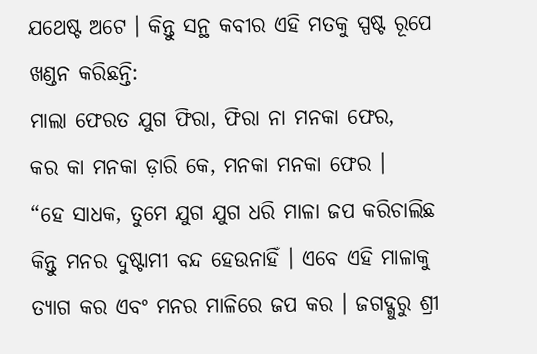ଯଥେଷ୍ଟ ଅଟେ । କିନ୍ତୁ ସନ୍ଥ କବୀର ଏହି ମତକୁ ସ୍ପଷ୍ଟ ରୂପେ ଖଣ୍ଡନ କରିଛନ୍ତି:
ମାଲା ଫେରତ ଯୁଗ ଫିରା, ଫିରା ନା ମନକା ଫେର,
କର କା ମନକା ଡ଼ାରି କେ, ମନକା ମନକା ଫେର ।
“ହେ ସାଧକ, ତୁମେ ଯୁଗ ଯୁଗ ଧରି ମାଳା ଜପ କରିଚାଲିଛ କିନ୍ତୁ ମନର ଦୁଷ୍ଟାମୀ ବନ୍ଦ ହେଉନାହିଁ । ଏବେ ଏହି ମାଳାକୁ ତ୍ୟାଗ କର ଏବଂ ମନର ମାଳିରେ ଜପ କର । ଜଗଦ୍ଗୁରୁ ଶ୍ରୀ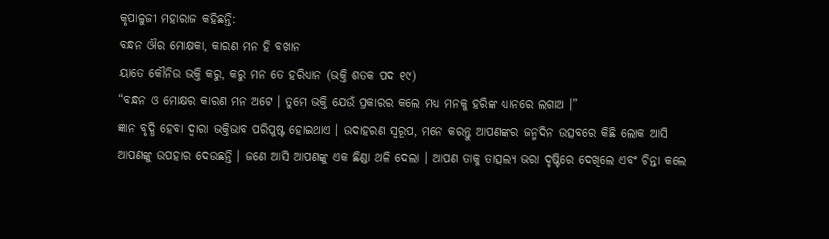କୃପାଳୁଜୀ ମହାରାଜ କହିଛନ୍ତି:
ବନ୍ଧନ ଔର ମୋକ୍ଷକା, କାରଣ ମନ ହି ବଖାନ
ୟାତେ କୌନିଉ ଭକ୍ତି କରୁ, କରୁ ମନ ତେ ହରିଧ୍ୟାନ (ଭକ୍ତି ଶତକ ପଦ ୧୯)
“ବନ୍ଧନ ଓ ମୋକ୍ଷର କାରଣ ମନ ଅଟେ । ତୁମେ ଭକ୍ତି ଯେଉଁ ପ୍ରକାରର କଲେ ମଧ୍ୟ ମନକୁ ହରିଙ୍କ ଧ୍ୟାନରେ ଲଗାଅ ।”
ଜ୍ଞାନ ବୃଦ୍ଧି ହେବା ଦ୍ୱାରା ଭକ୍ତିଭାବ ପରିପୁଷ୍ଟ ହୋଇଥାଏ । ଉଦାହରଣ ସ୍ୱରୂପ, ମନେ କରନ୍ତୁ ଆପଣଙ୍କର ଜନ୍ମଦିନ ଉତ୍ସବରେ କିଛି ଲୋକ ଆସି ଆପଣଙ୍କୁ ଉପହାର ଦେଉଛନ୍ତି । ଜଣେ ଆସି ଆପଣଙ୍କୁ ଏକ ଛିଣ୍ଡା ଥଳି ଦେଲା । ଆପଣ ତାକୁ ତାତ୍ସଲ୍ୟ ଭରା ଦୃଷ୍ଟିରେ ଦେଖିଲେ ଏବଂ ଚିନ୍ତା କଲେ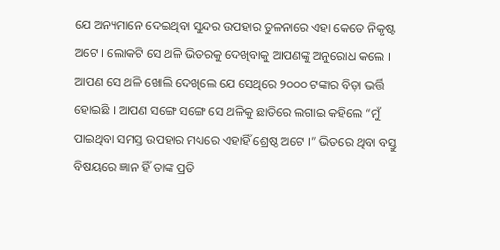ଯେ ଅନ୍ୟମାନେ ଦେଇଥିବା ସୁନ୍ଦର ଉପହାର ତୁଳନାରେ ଏହା କେତେ ନିକୃଷ୍ଟ ଅଟେ । ଲୋକଟି ସେ ଥଳି ଭିତରକୁ ଦେଖିବାକୁ ଆପଣଙ୍କୁ ଅନୁରୋଧ କଲେ । ଆପଣ ସେ ଥଳି ଖୋଲି ଦେଖିଲେ ଯେ ସେଥିରେ ୨୦୦୦ ଟଙ୍କାର ବିଡ଼ା ଭର୍ତ୍ତି ହୋଇଛି । ଆପଣ ସଙ୍ଗେ ସଙ୍ଗେ ସେ ଥଳିକୁ ଛାତିରେ ଲଗାଇ କହିଲେ “ମୁଁ ପାଇଥିବା ସମସ୍ତ ଉପହାର ମଧ୍ୟରେ ଏହାହିଁ ଶ୍ରେଷ୍ଠ ଅଟେ ।” ଭିତରେ ଥିବା ବସ୍ତୁ ବିଷୟରେ ଜ୍ଞାନ ହିଁ ତାଙ୍କ ପ୍ରତି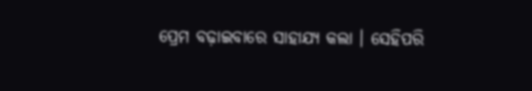ପ୍ରେମ ବଢ଼ାଇବାରେ ସାହାଯ୍ୟ କଲା । ସେହିପରି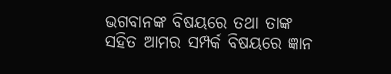ଭଗବାନଙ୍କ ବିଷୟରେ ତଥା ତାଙ୍କ ସହିତ ଆମର ସମ୍ପର୍କ ବିଷୟରେ ଜ୍ଞାନ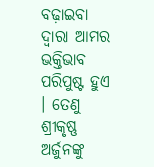ବଢ଼ାଇବା ଦ୍ୱାରା ଆମର ଭକ୍ତିଭାବ ପରିପୁଷ୍ଟ ହୁଏ । ତେଣୁ ଶ୍ରୀକୃଷ୍ଣ ଅର୍ଜୁନଙ୍କୁ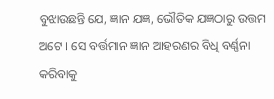ବୁଝାଉଛନ୍ତି ଯେ, ଜ୍ଞାନ ଯଜ୍ଞ, ଭୌତିକ ଯଜ୍ଞଠାରୁ ଉତ୍ତମ ଅଟେ । ସେ ବର୍ତ୍ତମାନ ଜ୍ଞାନ ଆହରଣର ବିଧି ବର୍ଣ୍ଣନା କରିବାକୁ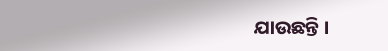ଯାଉଛନ୍ତି ।